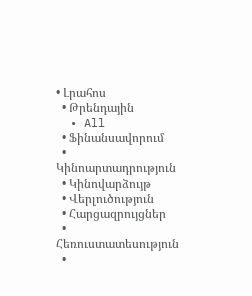• Լրահոս
  • Թրենդային
  • All
  • Ֆինանսավորում
  • Կինոարտադրություն
  • Կինովարձույթ
  • Վերլուծություն
  • Հարցազրույցներ
  • Հեռուստատեսություն
  •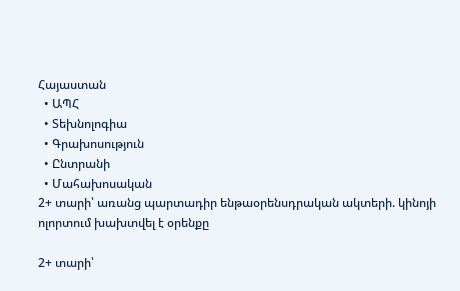Հայաստան
  • ԱՊՀ
  • Տեխնոլոգիա
  • Գրախոսություն
  • Ընտրանի
  • Մահախոսական
2+ տարի՝ առանց պարտադիր ենթաօրենսդրական ակտերի. կինոյի ոլորտում խախտվել է օրենքը

2+ տարի՝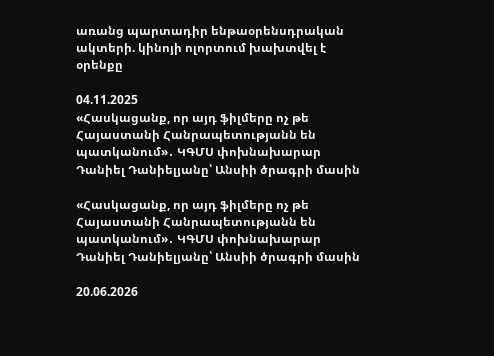առանց պարտադիր ենթաօրենսդրական ակտերի. կինոյի ոլորտում խախտվել է օրենքը

04.11.2025
«Հասկացանք, որ այդ ֆիլմերը ոչ թե Հայաստանի Հանրապետությանն են պատկանում»․ ԿԳՄՍ փոխնախարար Դանիել Դանիելյանը՝ Անսիի ծրագրի մասին

«Հասկացանք, որ այդ ֆիլմերը ոչ թե Հայաստանի Հանրապետությանն են պատկանում»․ ԿԳՄՍ փոխնախարար Դանիել Դանիելյանը՝ Անսիի ծրագրի մասին

20.06.2026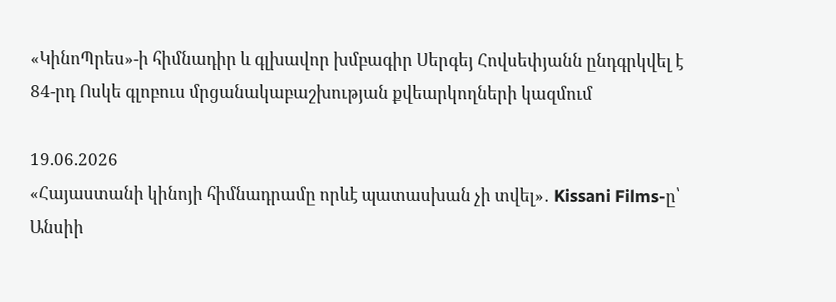«ԿինոՊրես»-ի հիմնադիր և գլխավոր խմբագիր Սերգեյ Հովսեփյանն ընդգրկվել է 84-րդ Ոսկե գլոբուս մրցանակաբաշխության քվեարկողների կազմում

19.06.2026
«Հայաստանի կինոյի հիմնադրամը որևէ պատասխան չի տվել»․ Kissani Films-ը՝ Անսիի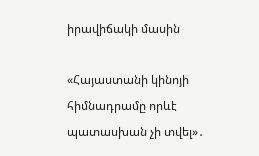իրավիճակի մասին

«Հայաստանի կինոյի հիմնադրամը որևէ պատասխան չի տվել»․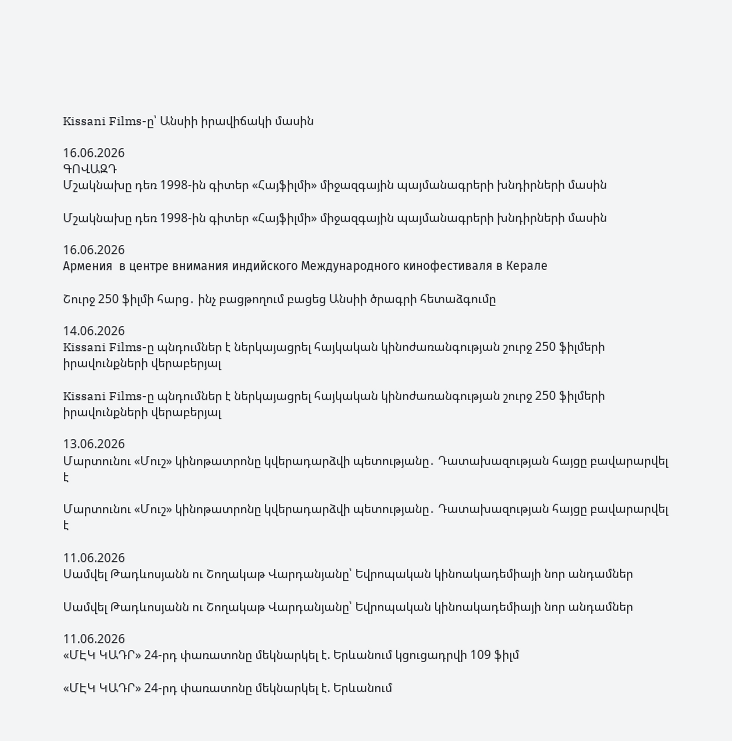Kissani Films-ը՝ Անսիի իրավիճակի մասին

16.06.2026
ԳՈՎԱԶԴ
Մշակնախը դեռ 1998-ին գիտեր «Հայֆիլմի» միջազգային պայմանագրերի խնդիրների մասին

Մշակնախը դեռ 1998-ին գիտեր «Հայֆիլմի» միջազգային պայմանագրերի խնդիրների մասին

16.06.2026
Армения  в центре внимания индийского Международного кинофестиваля в Керале

Շուրջ 250 ֆիլմի հարց․ ինչ բացթողում բացեց Անսիի ծրագրի հետաձգումը

14.06.2026
Kissani Films-ը պնդումներ է ներկայացրել հայկական կինոժառանգության շուրջ 250 ֆիլմերի իրավունքների վերաբերյալ

Kissani Films-ը պնդումներ է ներկայացրել հայկական կինոժառանգության շուրջ 250 ֆիլմերի իրավունքների վերաբերյալ

13.06.2026
Մարտունու «Մուշ» կինոթատրոնը կվերադարձվի պետությանը․ Դատախազության հայցը բավարարվել է

Մարտունու «Մուշ» կինոթատրոնը կվերադարձվի պետությանը․ Դատախազության հայցը բավարարվել է

11.06.2026
Սամվել Թադևոսյանն ու Շողակաթ Վարդանյանը՝ Եվրոպական կինոակադեմիայի նոր անդամներ

Սամվել Թադևոսյանն ու Շողակաթ Վարդանյանը՝ Եվրոպական կինոակադեմիայի նոր անդամներ

11.06.2026
«ՄԷԿ ԿԱԴՐ» 24-րդ փառատոնը մեկնարկել է. Երևանում կցուցադրվի 109 ֆիլմ

«ՄԷԿ ԿԱԴՐ» 24-րդ փառատոնը մեկնարկել է. Երևանում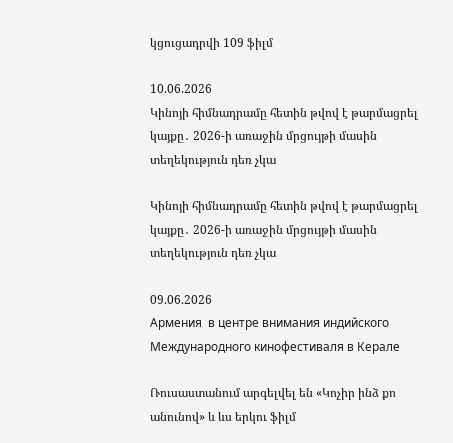կցուցադրվի 109 ֆիլմ

10.06.2026
Կինոյի հիմնադրամը հետին թվով է թարմացրել կայքը․ 2026-ի առաջին մրցույթի մասին տեղեկություն դեռ չկա

Կինոյի հիմնադրամը հետին թվով է թարմացրել կայքը․ 2026-ի առաջին մրցույթի մասին տեղեկություն դեռ չկա

09.06.2026
Армения  в центре внимания индийского Международного кинофестиваля в Керале

Ռուսաստանում արգելվել են «Կոչիր ինձ քո անունով» և ևս երկու ֆիլմ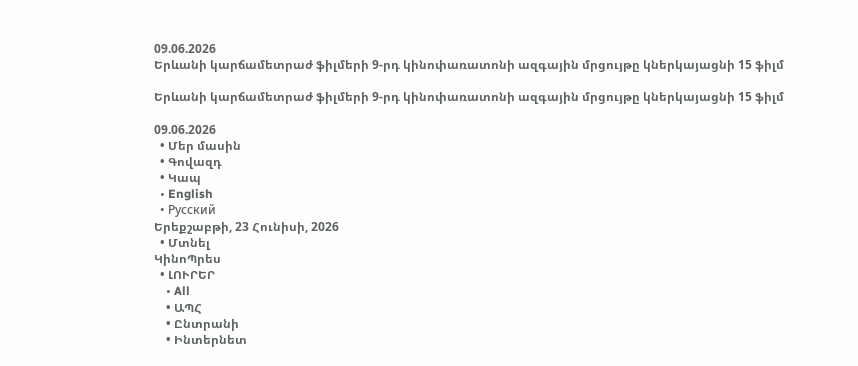09.06.2026
Երևանի կարճամետրաժ ֆիլմերի 9-րդ կինոփառատոնի ազգային մրցույթը կներկայացնի 15 ֆիլմ

Երևանի կարճամետրաժ ֆիլմերի 9-րդ կինոփառատոնի ազգային մրցույթը կներկայացնի 15 ֆիլմ

09.06.2026
  • Մեր մասին
  • Գովազդ
  • Կապ
  • English
  • Русский
Երեքշաբթի, 23 Հունիսի, 2026
  • Մտնել
ԿինոՊրես
  • ԼՈՒՐԵՐ
    • All
    • ԱՊՀ
    • Ընտրանի
    • Ինտերնետ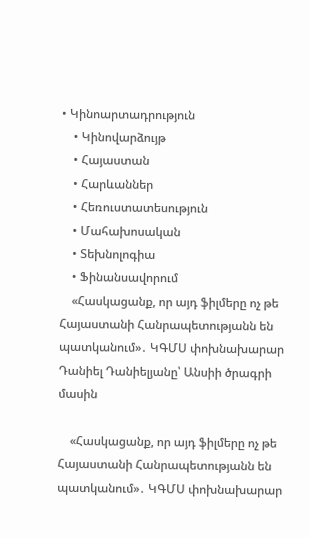• Կինոարտադրություն
    • Կինովարձույթ
    • Հայաստան
    • Հարևաններ
    • Հեռուստատեսություն
    • Մահախոսական
    • Տեխնոլոգիա
    • Ֆինանսավորում
    «Հասկացանք, որ այդ ֆիլմերը ոչ թե Հայաստանի Հանրապետությանն են պատկանում»․ ԿԳՄՍ փոխնախարար Դանիել Դանիելյանը՝ Անսիի ծրագրի մասին

    «Հասկացանք, որ այդ ֆիլմերը ոչ թե Հայաստանի Հանրապետությանն են պատկանում»․ ԿԳՄՍ փոխնախարար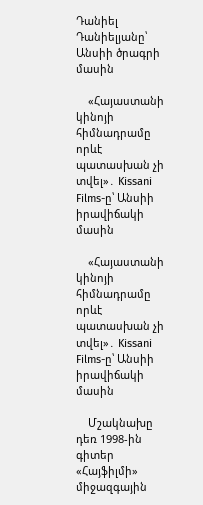Դանիել Դանիելյանը՝ Անսիի ծրագրի մասին

    «Հայաստանի կինոյի հիմնադրամը որևէ պատասխան չի տվել»․ Kissani Films-ը՝ Անսիի իրավիճակի մասին

    «Հայաստանի կինոյի հիմնադրամը որևէ պատասխան չի տվել»․ Kissani Films-ը՝ Անսիի իրավիճակի մասին

    Մշակնախը դեռ 1998-ին գիտեր «Հայֆիլմի» միջազգային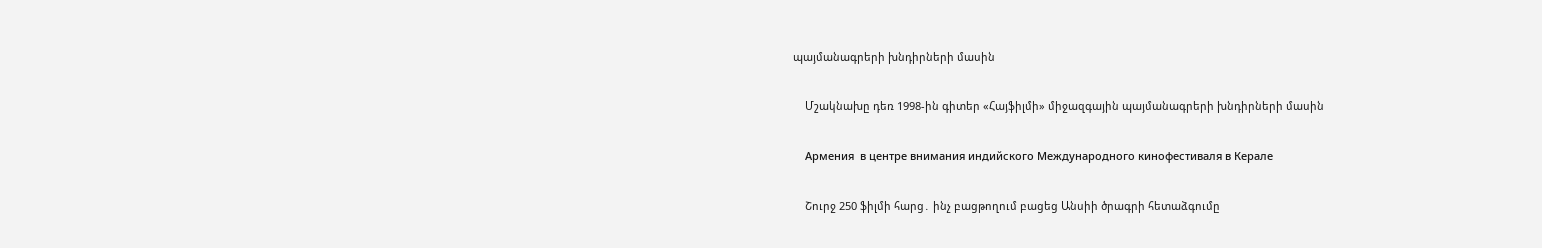պայմանագրերի խնդիրների մասին

    Մշակնախը դեռ 1998-ին գիտեր «Հայֆիլմի» միջազգային պայմանագրերի խնդիրների մասին

    Армения  в центре внимания индийского Международного кинофестиваля в Керале

    Շուրջ 250 ֆիլմի հարց․ ինչ բացթողում բացեց Անսիի ծրագրի հետաձգումը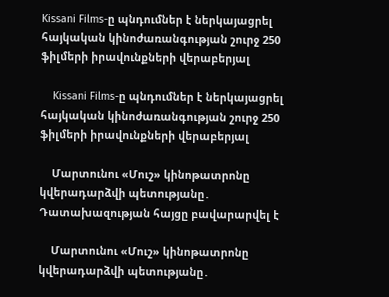Kissani Films-ը պնդումներ է ներկայացրել հայկական կինոժառանգության շուրջ 250 ֆիլմերի իրավունքների վերաբերյալ

    Kissani Films-ը պնդումներ է ներկայացրել հայկական կինոժառանգության շուրջ 250 ֆիլմերի իրավունքների վերաբերյալ

    Մարտունու «Մուշ» կինոթատրոնը կվերադարձվի պետությանը․ Դատախազության հայցը բավարարվել է

    Մարտունու «Մուշ» կինոթատրոնը կվերադարձվի պետությանը․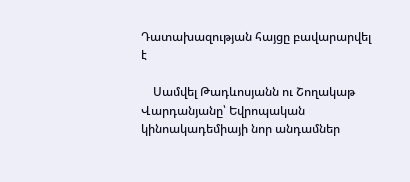Դատախազության հայցը բավարարվել է

    Սամվել Թադևոսյանն ու Շողակաթ Վարդանյանը՝ Եվրոպական կինոակադեմիայի նոր անդամներ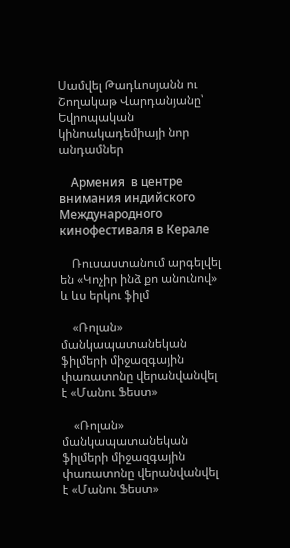Սամվել Թադևոսյանն ու Շողակաթ Վարդանյանը՝ Եվրոպական կինոակադեմիայի նոր անդամներ

    Армения  в центре внимания индийского Международного кинофестиваля в Керале

    Ռուսաստանում արգելվել են «Կոչիր ինձ քո անունով» և ևս երկու ֆիլմ

    «Ռոլան» մանկապատանեկան ֆիլմերի միջազգային փառատոնը վերանվանվել է «Մանու Ֆեստ»

    «Ռոլան» մանկապատանեկան ֆիլմերի միջազգային փառատոնը վերանվանվել է «Մանու Ֆեստ»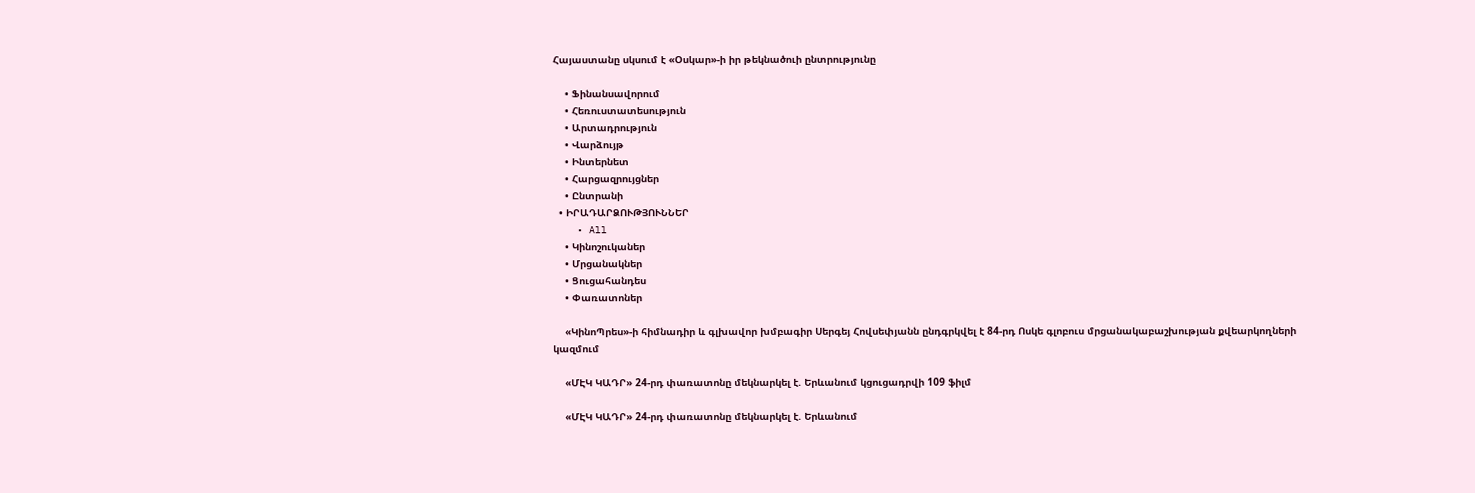Հայաստանը սկսում է «Օսկար»-ի իր թեկնածուի ընտրությունը

    • Ֆինանսավորում
    • Հեռուստատեսություն
    • Արտադրություն
    • Վարձույթ
    • Ինտերնետ
    • Հարցազրույցներ
    • Ընտրանի
  • ԻՐԱԴԱՐՁՈՒԹՅՈՒՆՆԵՐ
    • All
    • Կինոշուկաներ
    • Մրցանակներ
    • Ցուցահանդես
    • Փառատոներ

    «ԿինոՊրես»-ի հիմնադիր և գլխավոր խմբագիր Սերգեյ Հովսեփյանն ընդգրկվել է 84-րդ Ոսկե գլոբուս մրցանակաբաշխության քվեարկողների կազմում

    «ՄԷԿ ԿԱԴՐ» 24-րդ փառատոնը մեկնարկել է. Երևանում կցուցադրվի 109 ֆիլմ

    «ՄԷԿ ԿԱԴՐ» 24-րդ փառատոնը մեկնարկել է. Երևանում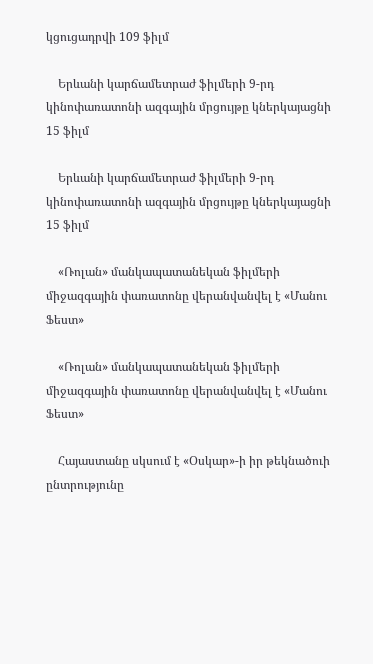կցուցադրվի 109 ֆիլմ

    Երևանի կարճամետրաժ ֆիլմերի 9-րդ կինոփառատոնի ազգային մրցույթը կներկայացնի 15 ֆիլմ

    Երևանի կարճամետրաժ ֆիլմերի 9-րդ կինոփառատոնի ազգային մրցույթը կներկայացնի 15 ֆիլմ

    «Ռոլան» մանկապատանեկան ֆիլմերի միջազգային փառատոնը վերանվանվել է «Մանու Ֆեստ»

    «Ռոլան» մանկապատանեկան ֆիլմերի միջազգային փառատոնը վերանվանվել է «Մանու Ֆեստ»

    Հայաստանը սկսում է «Օսկար»-ի իր թեկնածուի ընտրությունը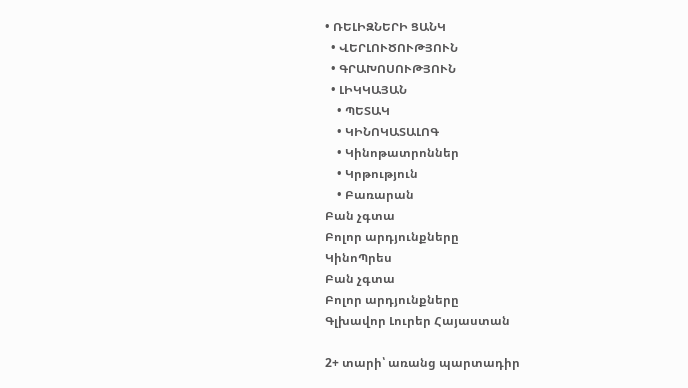• ՌԵԼԻԶՆԵՐԻ ՑԱՆԿ
  • ՎԵՐԼՈՒԾՈՒԹՅՈՒՆ
  • ԳՐԱԽՈՍՈՒԹՅՈՒՆ
  • ԼԻԿԿԱՅԱՆ
    • ՊԵՏԱԿ
    • ԿԻՆՈԿԱՏԱԼՈԳ
    • Կինոթատրոններ
    • Կրթություն
    • Բառարան
Բան չգտա
Բոլոր արդյունքները
ԿինոՊրես
Բան չգտա
Բոլոր արդյունքները
Գլխավոր Լուրեր Հայաստան

2+ տարի՝ առանց պարտադիր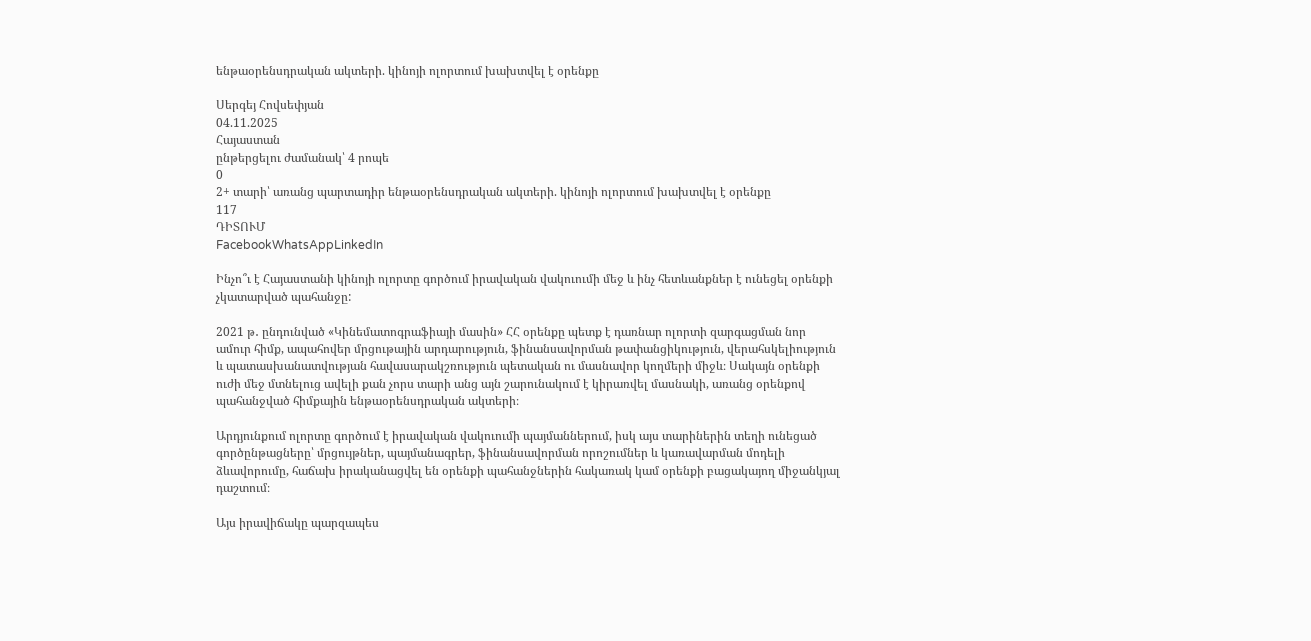ենթաօրենսդրական ակտերի. կինոյի ոլորտում խախտվել է օրենքը

Սերգեյ Հովսեփյան
04.11.2025
Հայաստան
ընթերցելու ժամանակ՝ 4 րոպե
0
2+ տարի՝ առանց պարտադիր ենթաօրենսդրական ակտերի. կինոյի ոլորտում խախտվել է օրենքը
117
ԴԻՏՈՒՄ
FacebookWhatsAppLinkedIn

Ինչո՞ւ է Հայաստանի կինոյի ոլորտը գործում իրավական վակուումի մեջ և ինչ հետևանքներ է ունեցել օրենքի չկատարված պահանջը:

2021 թ․ ընդունված «Կինեմատոգրաֆիայի մասին» ՀՀ օրենքը պետք է դառնար ոլորտի զարգացման նոր ամուր հիմք, ապահովեր մրցութային արդարություն, ֆինանսավորման թափանցիկություն, վերահսկելիություն և պատասխանատվության հավասարակշռություն պետական ու մասնավոր կողմերի միջև։ Սակայն օրենքի ուժի մեջ մտնելուց ավելի քան չորս տարի անց այն շարունակում է կիրառվել մասնակի, առանց օրենքով պահանջված հիմքային ենթաօրենսդրական ակտերի։

Արդյունքում ոլորտը գործում է իրավական վակուումի պայմաններում, իսկ այս տարիներին տեղի ունեցած գործընթացները՝ մրցույթներ, պայմանագրեր, ֆինանսավորման որոշումներ և կառավարման մոդելի ձևավորումը, հաճախ իրականացվել են օրենքի պահանջներին հակառակ կամ օրենքի բացակայող միջանկյալ դաշտում։

Այս իրավիճակը պարզապես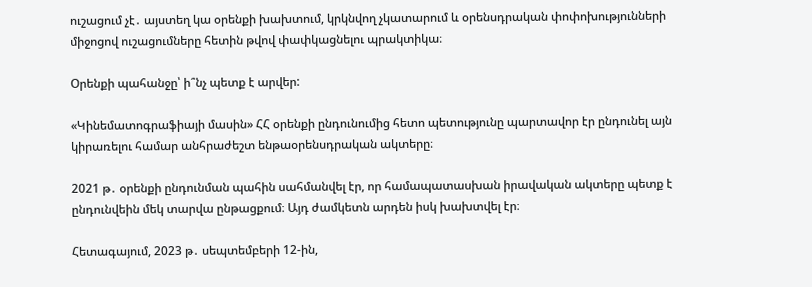ուշացում չէ․ այստեղ կա օրենքի խախտում, կրկնվող չկատարում և օրենսդրական փոփոխությունների միջոցով ուշացումները հետին թվով փափկացնելու պրակտիկա։

Օրենքի պահանջը՝ ի՞նչ պետք է արվեր:

«Կինեմատոգրաֆիայի մասին» ՀՀ օրենքի ընդունումից հետո պետությունը պարտավոր էր ընդունել այն կիրառելու համար անհրաժեշտ ենթաօրենսդրական ակտերը։

2021 թ․ օրենքի ընդունման պահին սահմանվել էր, որ համապատասխան իրավական ակտերը պետք է ընդունվեին մեկ տարվա ընթացքում։ Այդ ժամկետն արդեն իսկ խախտվել էր։

Հետագայում, 2023 թ․ սեպտեմբերի 12-ին,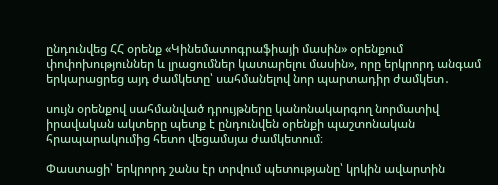ընդունվեց ՀՀ օրենք «Կինեմատոգրաֆիայի մասին» օրենքում փոփոխություններ և լրացումներ կատարելու մասին», որը երկրորդ անգամ երկարացրեց այդ ժամկետը՝ սահմանելով նոր պարտադիր ժամկետ․

սույն օրենքով սահմանված դրույթները կանոնակարգող նորմատիվ իրավական ակտերը պետք է ընդունվեն օրենքի պաշտոնական հրապարակումից հետո վեցամսյա ժամկետում։

Փաստացի՝ երկրորդ շանս էր տրվում պետությանը՝ կրկին ավարտին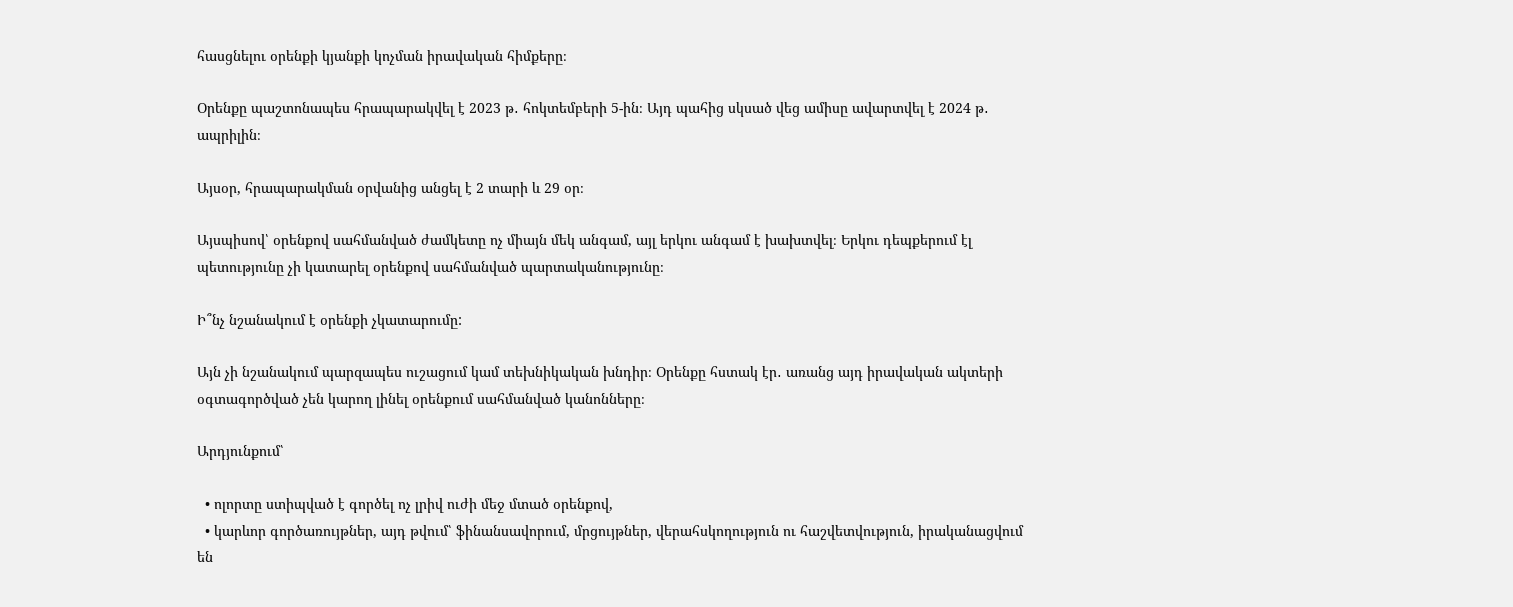հասցնելու օրենքի կյանքի կոչման իրավական հիմքերը։

Օրենքը պաշտոնապես հրապարակվել է 2023 թ․ հոկտեմբերի 5-ին։ Այդ պահից սկսած վեց ամիսը ավարտվել է 2024 թ․ ապրիլին։

Այսօր, հրապարակման օրվանից անցել է 2 տարի և 29 օր։

Այսպիսով՝ օրենքով սահմանված ժամկետը ոչ միայն մեկ անգամ, այլ երկու անգամ է խախտվել։ Երկու դեպքերում էլ պետությունը չի կատարել օրենքով սահմանված պարտականությունը։

Ի՞նչ նշանակում է օրենքի չկատարումը:

Այն չի նշանակում պարզապես ուշացում կամ տեխնիկական խնդիր։ Օրենքը հստակ էր․ առանց այդ իրավական ակտերի օգտագործված չեն կարող լինել օրենքում սահմանված կանոնները։

Արդյունքում՝

  • ոլորտը ստիպված է գործել ոչ լրիվ ուժի մեջ մտած օրենքով,
  • կարևոր գործառույթներ, այդ թվում՝ ֆինանսավորում, մրցույթներ, վերահսկողություն ու հաշվետվություն, իրականացվում են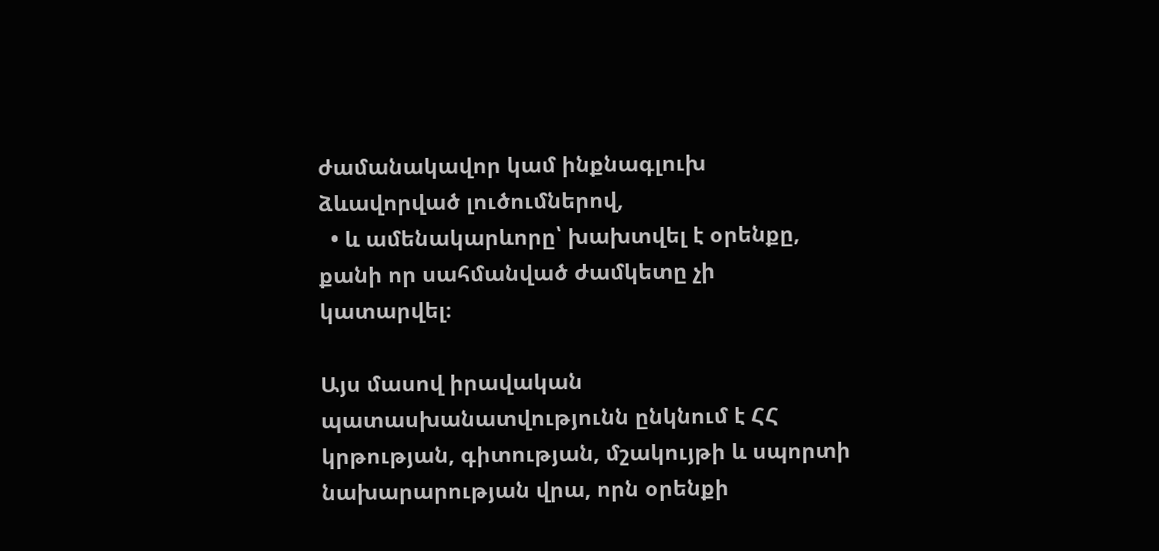ժամանակավոր կամ ինքնագլուխ ձևավորված լուծումներով,
  • և ամենակարևորը՝ խախտվել է օրենքը, քանի որ սահմանված ժամկետը չի կատարվել։

Այս մասով իրավական պատասխանատվությունն ընկնում է ՀՀ կրթության, գիտության, մշակույթի և սպորտի նախարարության վրա, որն օրենքի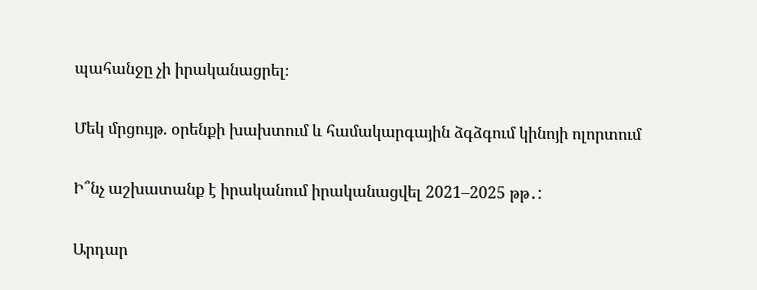պահանջը չի իրականացրել։

Մեկ մրցույթ. օրենքի խախտում և համակարգային ձգձգում կինոյի ոլորտում

Ի՞նչ աշխատանք է իրականում իրականացվել 2021–2025 թթ․:

Արդար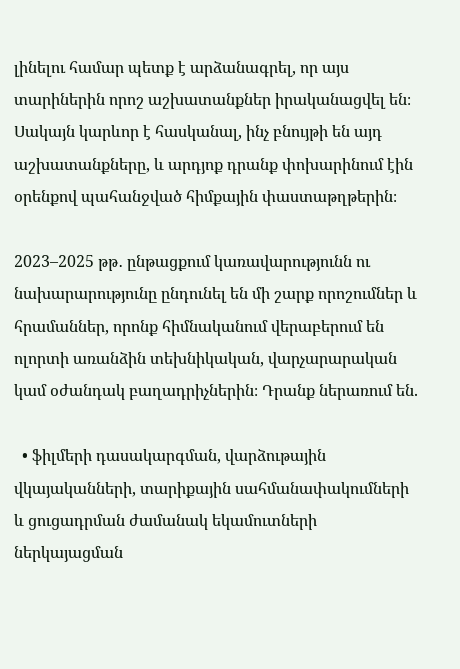լինելու համար պետք է արձանագրել, որ այս տարիներին որոշ աշխատանքներ իրականացվել են։ Սակայն կարևոր է հասկանալ, ինչ բնույթի են այդ աշխատանքները, և արդյոք դրանք փոխարինում էին օրենքով պահանջված հիմքային փաստաթղթերին։

2023–2025 թթ․ ընթացքում կառավարությունն ու նախարարությունը ընդունել են մի շարք որոշումներ և հրամաններ, որոնք հիմնականում վերաբերում են ոլորտի առանձին տեխնիկական, վարչարարական կամ օժանդակ բաղադրիչներին։ Դրանք ներառում են.

  • ֆիլմերի դասակարգման, վարձութային վկայականների, տարիքային սահմանափակումների և ցուցադրման ժամանակ եկամուտների ներկայացման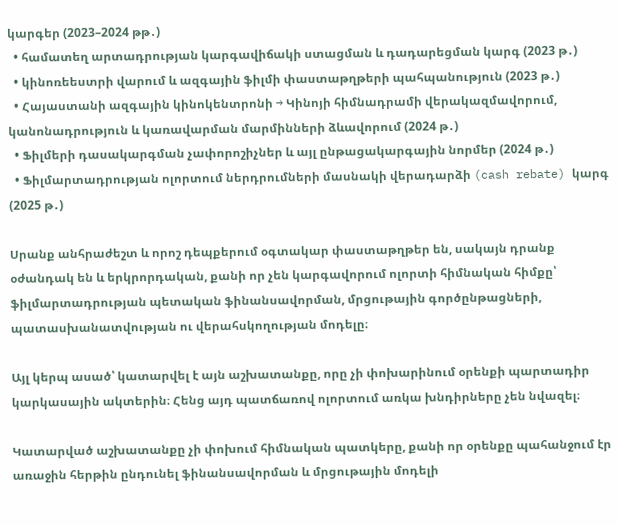կարգեր (2023–2024 թթ․)
  • համատեղ արտադրության կարգավիճակի ստացման և դադարեցման կարգ (2023 թ․)
  • կինոռեեստրի վարում և ազգային ֆիլմի փաստաթղթերի պահպանություն (2023 թ․)
  • Հայաստանի ազգային կինոկենտրոնի → Կինոյի հիմնադրամի վերակազմավորում, կանոնադրություն և կառավարման մարմինների ձևավորում (2024 թ․)
  • Ֆիլմերի դասակարգման չափորոշիչներ և այլ ընթացակարգային նորմեր (2024 թ․)
  • Ֆիլմարտադրության ոլորտում ներդրումների մասնակի վերադարձի (cash rebate) կարգ (2025 թ․)

Սրանք անհրաժեշտ և որոշ դեպքերում օգտակար փաստաթղթեր են, սակայն դրանք օժանդակ են և երկրորդական, քանի որ չեն կարգավորում ոլորտի հիմնական հիմքը՝ ֆիլմարտադրության պետական ֆինանսավորման, մրցութային գործընթացների, պատասխանատվության ու վերահսկողության մոդելը։

Այլ կերպ ասած՝ կատարվել է այն աշխատանքը, որը չի փոխարինում օրենքի պարտադիր կարկասային ակտերին։ Հենց այդ պատճառով ոլորտում առկա խնդիրները չեն նվազել։

Կատարված աշխատանքը չի փոխում հիմնական պատկերը, քանի որ օրենքը պահանջում էր առաջին հերթին ընդունել ֆինանսավորման և մրցութային մոդելի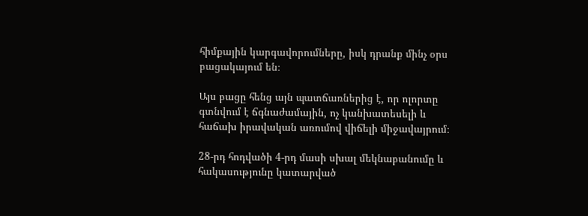հիմքային կարգավորումները, իսկ դրանք մինչ օրս բացակայում են։

Այս բացը հենց այն պատճառներից է, որ ոլորտը գտնվում է ճգնաժամային, ոչ կանխատեսելի և հաճախ իրավական առումով վիճելի միջավայրում։

28-րդ հոդվածի 4-րդ մասի սխալ մեկնաբանումը և հակասությունը կատարված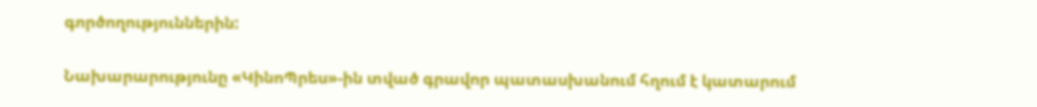գործողություններին:

Նախարարությունը «ԿինոՊրես»-ին տված գրավոր պատասխանում հղում է կատարում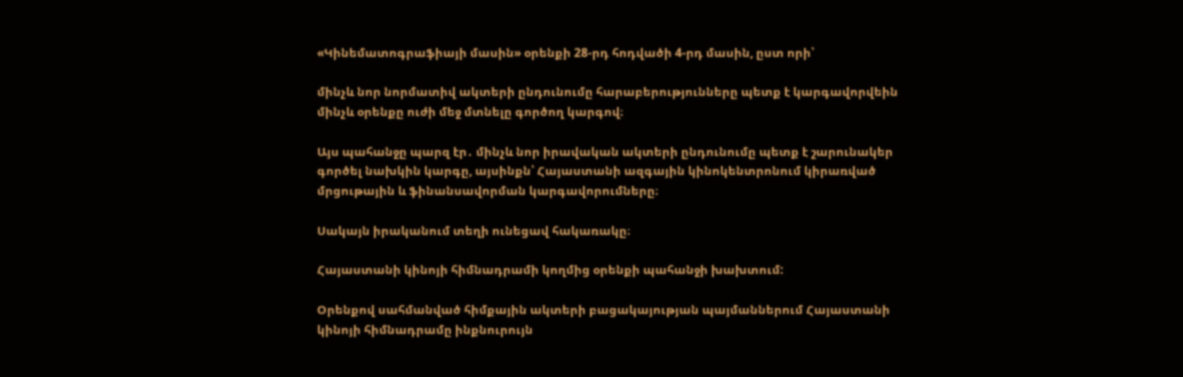«Կինեմատոգրաֆիայի մասին» օրենքի 28-րդ հոդվածի 4-րդ մասին, ըստ որի՝

մինչև նոր նորմատիվ ակտերի ընդունումը հարաբերությունները պետք է կարգավորվեին մինչև օրենքը ուժի մեջ մտնելը գործող կարգով։

Այս պահանջը պարզ էր․ մինչև նոր իրավական ակտերի ընդունումը պետք է շարունակեր գործել նախկին կարգը, այսինքն՝ Հայաստանի ազգային կինոկենտրոնում կիրառված մրցութային և ֆինանսավորման կարգավորումները։

Սակայն իրականում տեղի ունեցավ հակառակը։

Հայաստանի կինոյի հիմնադրամի կողմից օրենքի պահանջի խախտում:

Օրենքով սահմանված հիմքային ակտերի բացակայության պայմաններում Հայաստանի կինոյի հիմնադրամը ինքնուրույն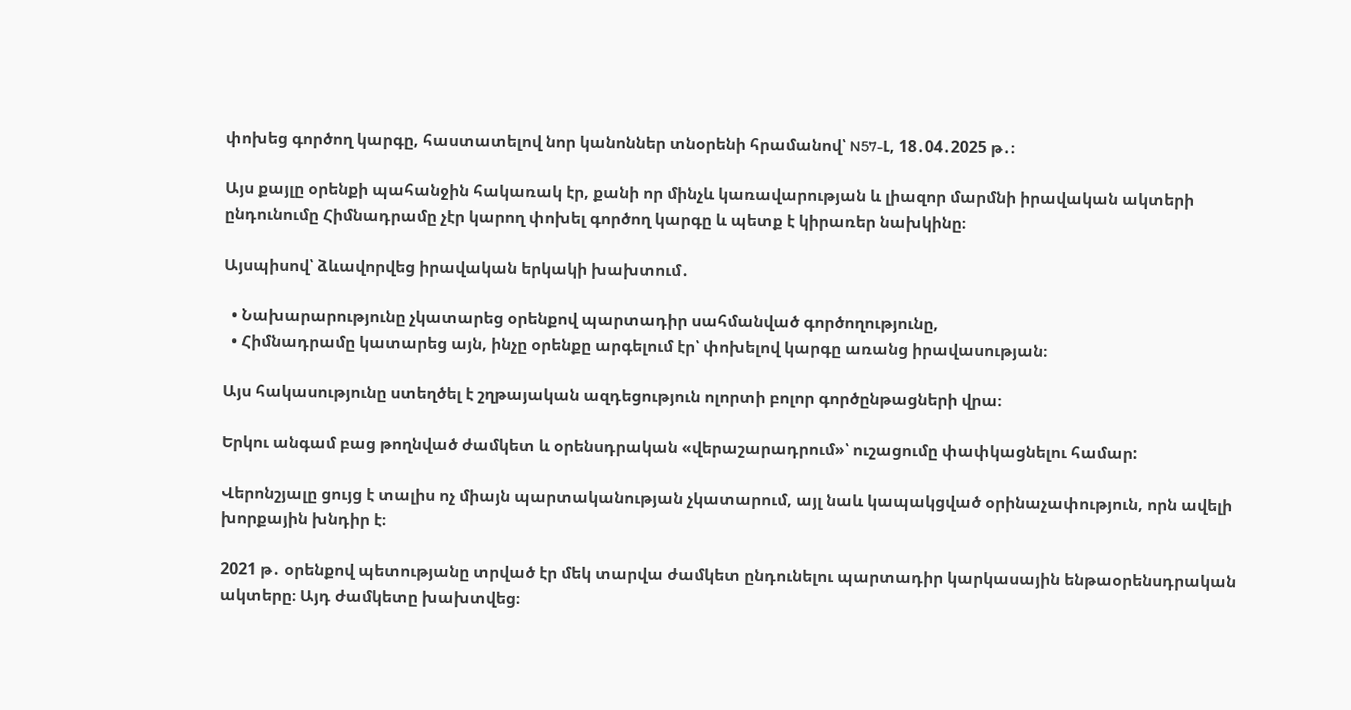փոխեց գործող կարգը, հաստատելով նոր կանոններ տնօրենի հրամանով՝ N57-Լ, 18․04․2025 թ․։

Այս քայլը օրենքի պահանջին հակառակ էր, քանի որ մինչև կառավարության և լիազոր մարմնի իրավական ակտերի ընդունումը Հիմնադրամը չէր կարող փոխել գործող կարգը և պետք է կիրառեր նախկինը։

Այսպիսով՝ ձևավորվեց իրավական երկակի խախտում․

  • Նախարարությունը չկատարեց օրենքով պարտադիր սահմանված գործողությունը,
  • Հիմնադրամը կատարեց այն, ինչը օրենքը արգելում էր՝ փոխելով կարգը առանց իրավասության։

Այս հակասությունը ստեղծել է շղթայական ազդեցություն ոլորտի բոլոր գործընթացների վրա։

Երկու անգամ բաց թողնված ժամկետ և օրենսդրական «վերաշարադրում»՝ ուշացումը փափկացնելու համար:

Վերոնշյալը ցույց է տալիս ոչ միայն պարտականության չկատարում, այլ նաև կապակցված օրինաչափություն, որն ավելի խորքային խնդիր է։

2021 թ․ օրենքով պետությանը տրված էր մեկ տարվա ժամկետ ընդունելու պարտադիր կարկասային ենթաօրենսդրական ակտերը։ Այդ ժամկետը խախտվեց։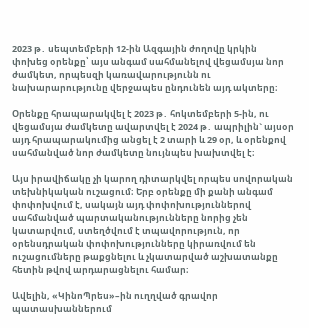2023 թ․ սեպտեմբերի 12-ին Ազգային ժողովը կրկին փոխեց օրենքը՝ այս անգամ սահմանելով վեցամսյա նոր ժամկետ, որպեսզի կառավարությունն ու նախարարությունը վերջապես ընդունեն այդ ակտերը։

Օրենքը հրապարակվել է 2023 թ․ հոկտեմբերի 5-ին, ու վեցամսյա ժամկետը ավարտվել է 2024 թ․ ապրիլին` այսօր այդ հրապարակումից անցել է 2 տարի և 29 օր, և օրենքով սահմանված նոր ժամկետը նույնպես խախտվել է։

Այս իրավիճակը չի կարող դիտարկվել որպես սովորական տեխնիկական ուշացում։ Երբ օրենքը մի քանի անգամ փոփոխվում է, սակայն այդ փոփոխություններով սահմանված պարտականությունները նորից չեն կատարվում, ստեղծվում է տպավորություն, որ օրենսդրական փոփոխությունները կիրառվում են ուշացումները թաքցնելու և չկատարված աշխատանքը հետին թվով արդարացնելու համար։

Ավելին, «ԿինոՊրես»–ին ուղղված գրավոր պատասխաններում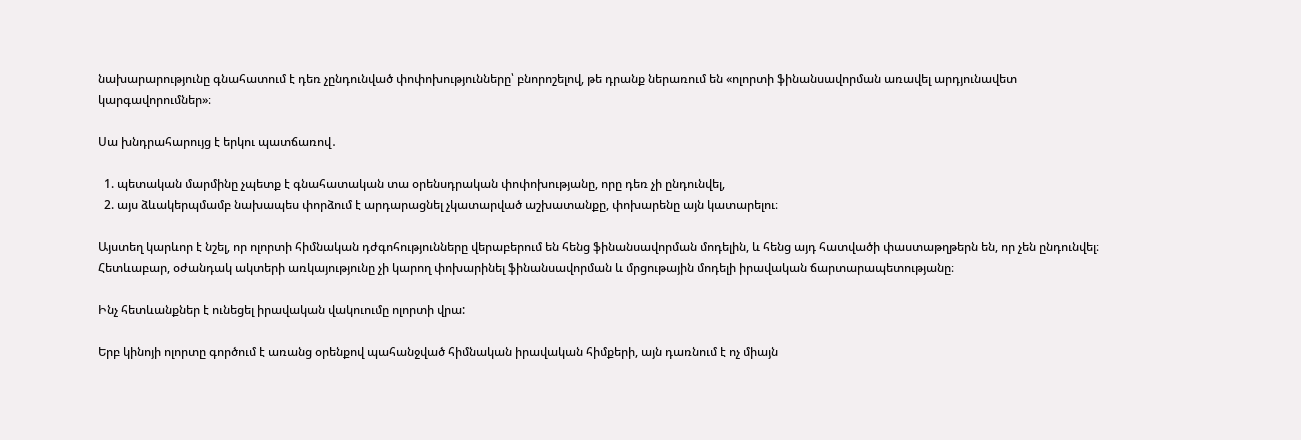նախարարությունը գնահատում է դեռ չընդունված փոփոխությունները՝ բնորոշելով, թե դրանք ներառում են «ոլորտի ֆինանսավորման առավել արդյունավետ կարգավորումներ»։

Սա խնդրահարույց է երկու պատճառով․

  1. պետական մարմինը չպետք է գնահատական տա օրենսդրական փոփոխությանը, որը դեռ չի ընդունվել,
  2. այս ձևակերպմամբ նախապես փորձում է արդարացնել չկատարված աշխատանքը, փոխարենը այն կատարելու։

Այստեղ կարևոր է նշել, որ ոլորտի հիմնական դժգոհությունները վերաբերում են հենց ֆինանսավորման մոդելին, և հենց այդ հատվածի փաստաթղթերն են, որ չեն ընդունվել։ Հետևաբար, օժանդակ ակտերի առկայությունը չի կարող փոխարինել ֆինանսավորման և մրցութային մոդելի իրավական ճարտարապետությանը։

Ինչ հետևանքներ է ունեցել իրավական վակուումը ոլորտի վրա:

Երբ կինոյի ոլորտը գործում է առանց օրենքով պահանջված հիմնական իրավական հիմքերի, այն դառնում է ոչ միայն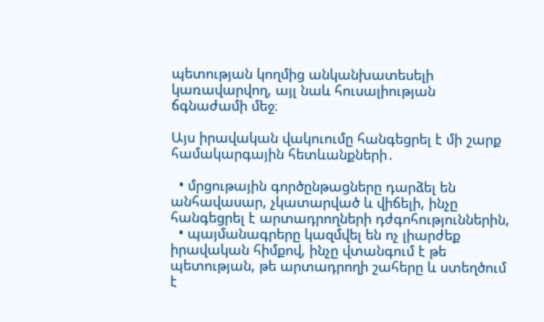պետության կողմից անկանխատեսելի կառավարվող, այլ նաև հուսալիության ճգնաժամի մեջ։

Այս իրավական վակուումը հանգեցրել է մի շարք համակարգային հետևանքների․

  • մրցութային գործընթացները դարձել են անհավասար, չկատարված և վիճելի, ինչը հանգեցրել է արտադրողների դժգոհություններին,
  • պայմանագրերը կազմվել են ոչ լիարժեք իրավական հիմքով, ինչը վտանգում է թե պետության, թե արտադրողի շահերը և ստեղծում է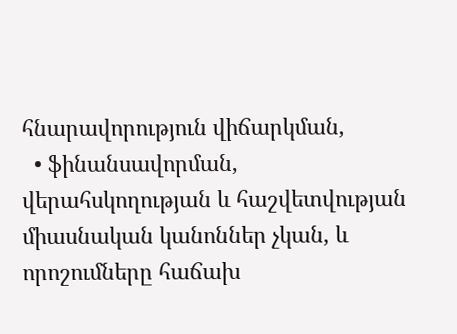հնարավորություն վիճարկման,
  • ֆինանսավորման, վերահսկողության և հաշվետվության միասնական կանոններ չկան, և որոշումները հաճախ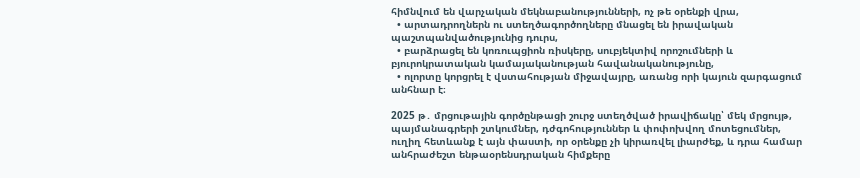հիմնվում են վարչական մեկնաբանությունների, ոչ թե օրենքի վրա,
  • արտադրողներն ու ստեղծագործողները մնացել են իրավական պաշտպանվածությունից դուրս,
  • բարձրացել են կոռուպցիոն ռիսկերը, սուբյեկտիվ որոշումների և բյուրոկրատական կամայականության հավանականությունը,
  • ոլորտը կորցրել է վստահության միջավայրը, առանց որի կայուն զարգացում անհնար է։

2025 թ․ մրցութային գործընթացի շուրջ ստեղծված իրավիճակը՝ մեկ մրցույթ, պայմանագրերի շտկումներ, դժգոհություններ և փոփոխվող մոտեցումներ, ուղիղ հետևանք է այն փաստի, որ օրենքը չի կիրառվել լիարժեք, և դրա համար անհրաժեշտ ենթաօրենսդրական հիմքերը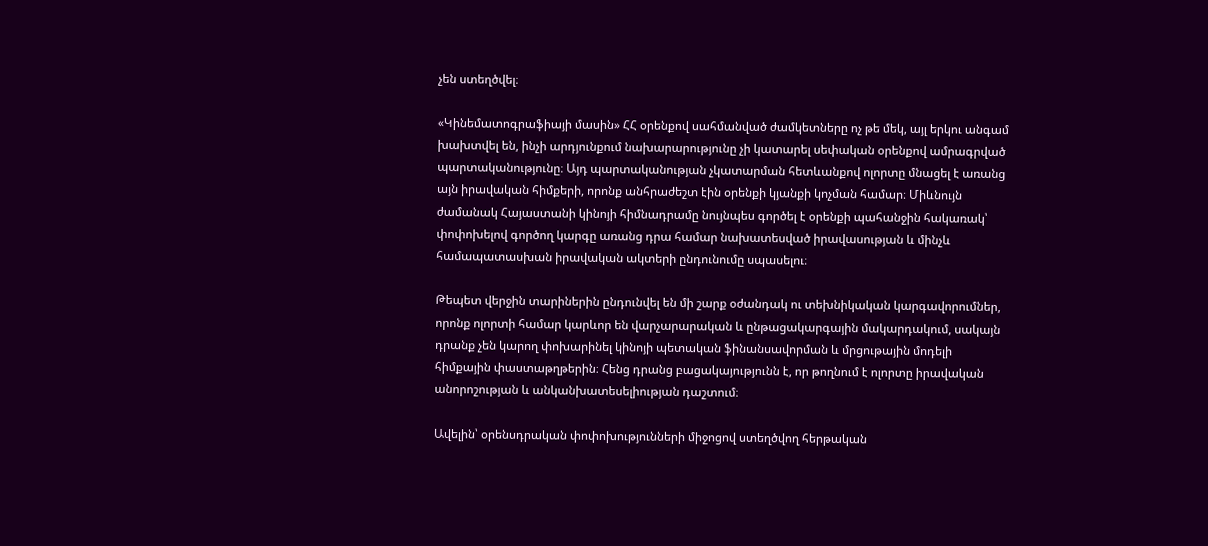չեն ստեղծվել։

«Կինեմատոգրաֆիայի մասին» ՀՀ օրենքով սահմանված ժամկետները ոչ թե մեկ, այլ երկու անգամ խախտվել են, ինչի արդյունքում նախարարությունը չի կատարել սեփական օրենքով ամրագրված պարտականությունը։ Այդ պարտականության չկատարման հետևանքով ոլորտը մնացել է առանց այն իրավական հիմքերի, որոնք անհրաժեշտ էին օրենքի կյանքի կոչման համար։ Միևնույն ժամանակ Հայաստանի կինոյի հիմնադրամը նույնպես գործել է օրենքի պահանջին հակառակ՝ փոփոխելով գործող կարգը առանց դրա համար նախատեսված իրավասության և մինչև համապատասխան իրավական ակտերի ընդունումը սպասելու։

Թեպետ վերջին տարիներին ընդունվել են մի շարք օժանդակ ու տեխնիկական կարգավորումներ, որոնք ոլորտի համար կարևոր են վարչարարական և ընթացակարգային մակարդակում, սակայն դրանք չեն կարող փոխարինել կինոյի պետական ֆինանսավորման և մրցութային մոդելի հիմքային փաստաթղթերին։ Հենց դրանց բացակայությունն է, որ թողնում է ոլորտը իրավական անորոշության և անկանխատեսելիության դաշտում։

Ավելին՝ օրենսդրական փոփոխությունների միջոցով ստեղծվող հերթական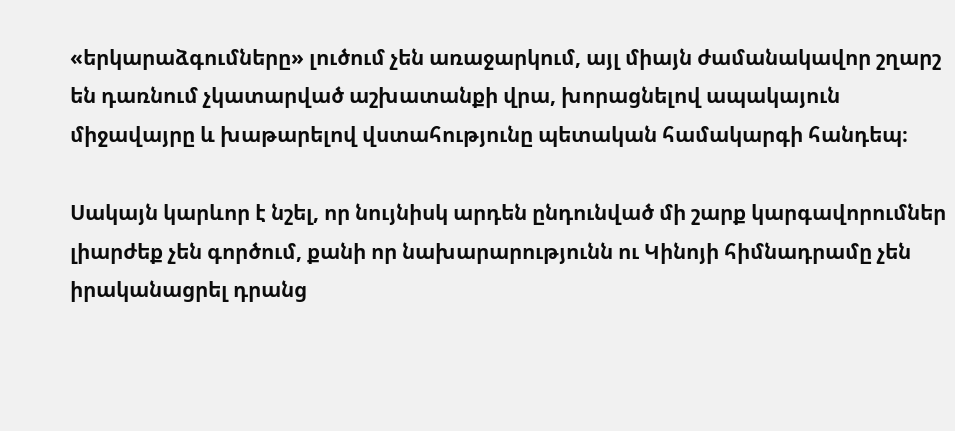«երկարաձգումները» լուծում չեն առաջարկում, այլ միայն ժամանակավոր շղարշ են դառնում չկատարված աշխատանքի վրա, խորացնելով ապակայուն միջավայրը և խաթարելով վստահությունը պետական համակարգի հանդեպ։

Սակայն կարևոր է նշել, որ նույնիսկ արդեն ընդունված մի շարք կարգավորումներ լիարժեք չեն գործում, քանի որ նախարարությունն ու Կինոյի հիմնադրամը չեն իրականացրել դրանց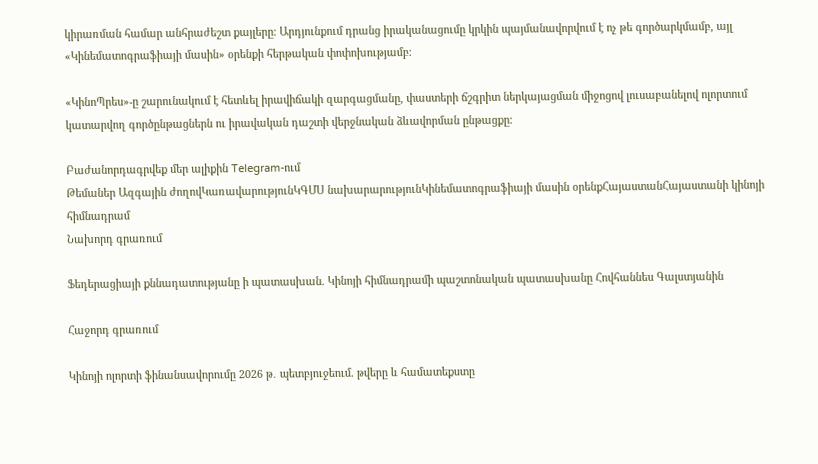կիրառման համար անհրաժեշտ քայլերը։ Արդյունքում դրանց իրականացումը կրկին պայմանավորվում է ոչ թե գործարկմամբ, այլ «Կինեմատոգրաֆիայի մասին» օրենքի հերթական փոփոխությամբ։

«ԿինոՊրես»-ը շարունակում է հետևել իրավիճակի զարգացմանը, փաստերի ճշգրիտ ներկայացման միջոցով լուսաբանելով ոլորտում կատարվող գործընթացներն ու իրավական դաշտի վերջնական ձևավորման ընթացքը։

Բաժանորդագրվեք մեր ալիքին Telegram-ում
Թեմաներ Ազգային ժողովԿառավարությունԿԳՄՍ նախարարությունԿինեմատոգրաֆիայի մասին օրենքՀայաստանՀայաստանի կինոյի հիմնադրամ
Նախորդ գրառում

Ֆեդերացիայի քննադատությանը ի պատասխան. Կինոյի հիմնադրամի պաշտոնական պատասխանը Հովհաննես Գալստյանին

Հաջորդ գրառում

Կինոյի ոլորտի ֆինանսավորումը 2026 թ․ պետբյուջեում. թվերը և համատեքստը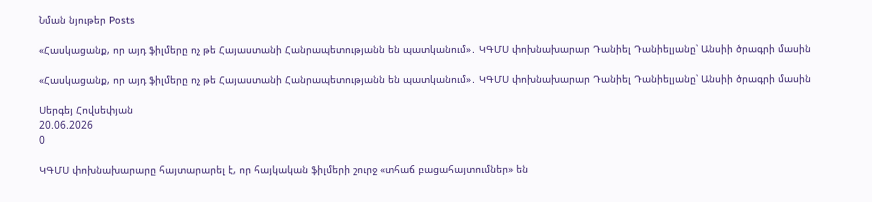Նման նյութեր Posts

«Հասկացանք, որ այդ ֆիլմերը ոչ թե Հայաստանի Հանրապետությանն են պատկանում»․ ԿԳՄՍ փոխնախարար Դանիել Դանիելյանը՝ Անսիի ծրագրի մասին

«Հասկացանք, որ այդ ֆիլմերը ոչ թե Հայաստանի Հանրապետությանն են պատկանում»․ ԿԳՄՍ փոխնախարար Դանիել Դանիելյանը՝ Անսիի ծրագրի մասին

Սերգեյ Հովսեփյան
20.06.2026
0

ԿԳՄՍ փոխնախարարը հայտարարել է, որ հայկական ֆիլմերի շուրջ «տհաճ բացահայտումներ» են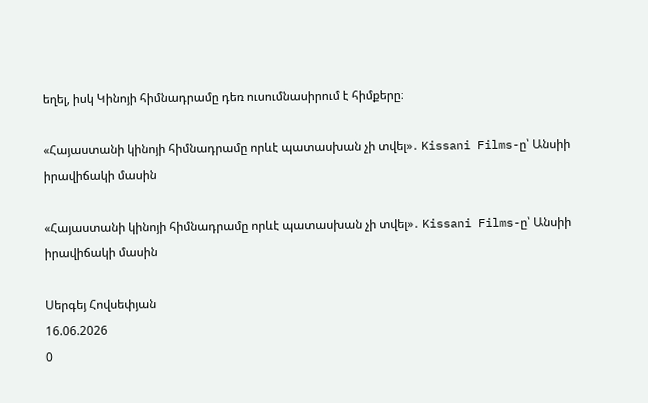եղել, իսկ Կինոյի հիմնադրամը դեռ ուսումնասիրում է հիմքերը։

«Հայաստանի կինոյի հիմնադրամը որևէ պատասխան չի տվել»․ Kissani Films-ը՝ Անսիի իրավիճակի մասին

«Հայաստանի կինոյի հիմնադրամը որևէ պատասխան չի տվել»․ Kissani Films-ը՝ Անսիի իրավիճակի մասին

Սերգեյ Հովսեփյան
16.06.2026
0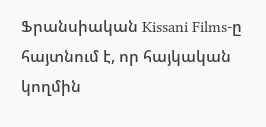Ֆրանսիական Kissani Films-ը հայտնում է, որ հայկական կողմին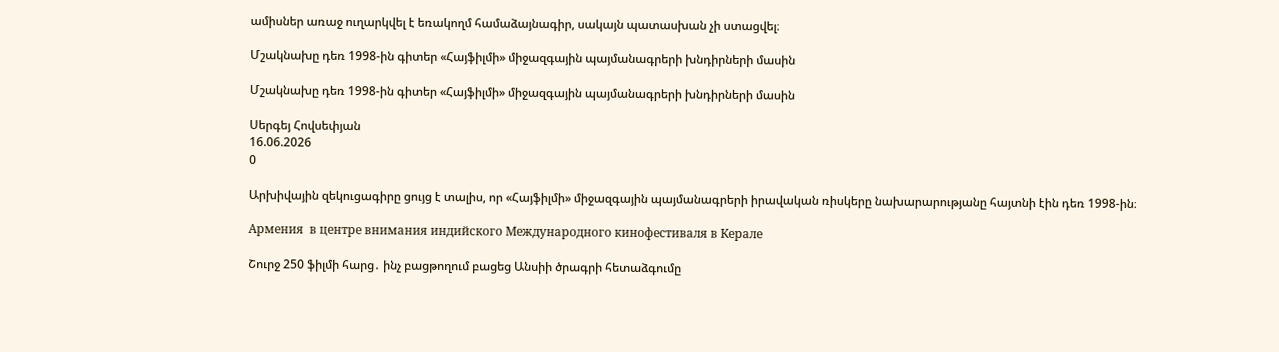ամիսներ առաջ ուղարկվել է եռակողմ համաձայնագիր, սակայն պատասխան չի ստացվել։

Մշակնախը դեռ 1998-ին գիտեր «Հայֆիլմի» միջազգային պայմանագրերի խնդիրների մասին

Մշակնախը դեռ 1998-ին գիտեր «Հայֆիլմի» միջազգային պայմանագրերի խնդիրների մասին

Սերգեյ Հովսեփյան
16.06.2026
0

Արխիվային զեկուցագիրը ցույց է տալիս, որ «Հայֆիլմի» միջազգային պայմանագրերի իրավական ռիսկերը նախարարությանը հայտնի էին դեռ 1998-ին։

Армения  в центре внимания индийского Международного кинофестиваля в Керале

Շուրջ 250 ֆիլմի հարց․ ինչ բացթողում բացեց Անսիի ծրագրի հետաձգումը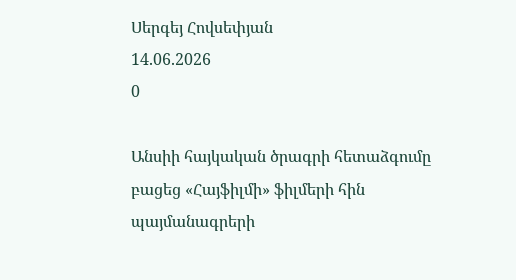Սերգեյ Հովսեփյան
14.06.2026
0

Անսիի հայկական ծրագրի հետաձգումը բացեց «Հայֆիլմի» ֆիլմերի հին պայմանագրերի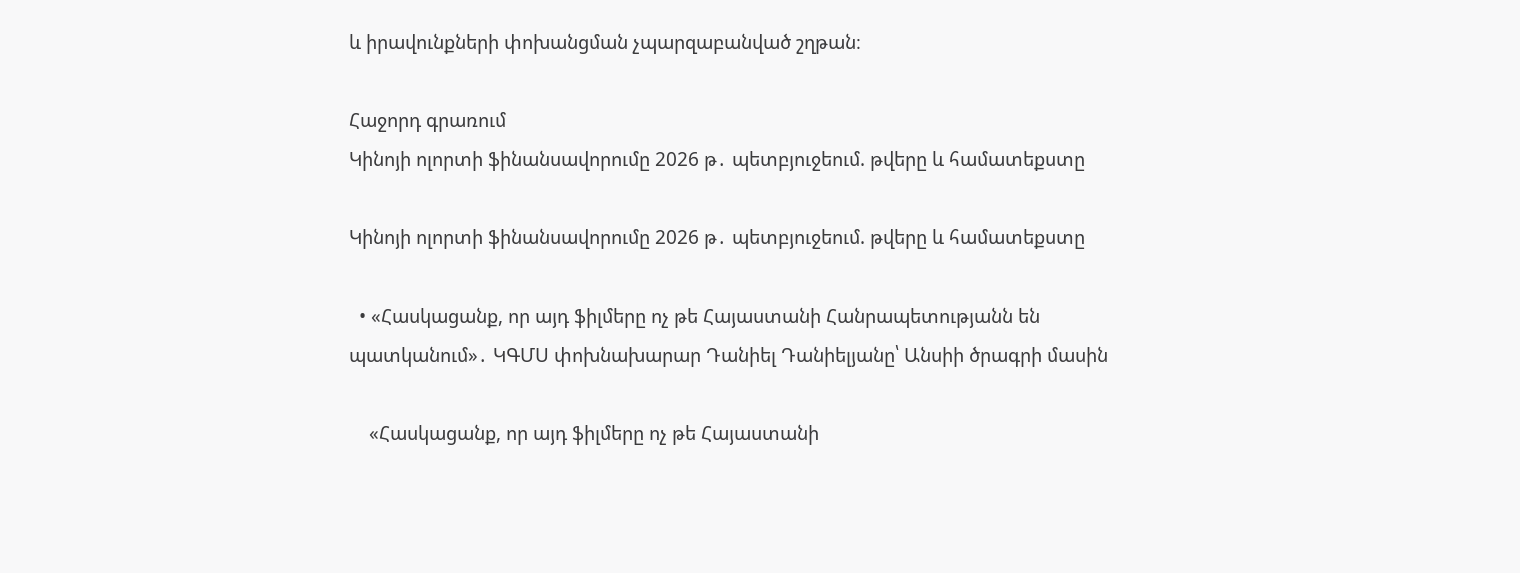և իրավունքների փոխանցման չպարզաբանված շղթան։

Հաջորդ գրառում
Կինոյի ոլորտի ֆինանսավորումը 2026 թ․ պետբյուջեում. թվերը և համատեքստը

Կինոյի ոլորտի ֆինանսավորումը 2026 թ․ պետբյուջեում. թվերը և համատեքստը

  • «Հասկացանք, որ այդ ֆիլմերը ոչ թե Հայաստանի Հանրապետությանն են պատկանում»․ ԿԳՄՍ փոխնախարար Դանիել Դանիելյանը՝ Անսիի ծրագրի մասին

    «Հասկացանք, որ այդ ֆիլմերը ոչ թե Հայաստանի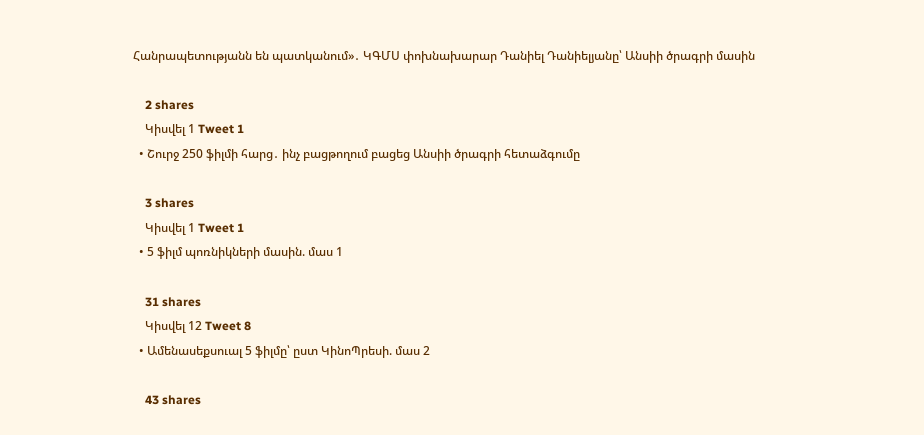Հանրապետությանն են պատկանում»․ ԿԳՄՍ փոխնախարար Դանիել Դանիելյանը՝ Անսիի ծրագրի մասին

    2 shares
    Կիսվել 1 Tweet 1
  • Շուրջ 250 ֆիլմի հարց․ ինչ բացթողում բացեց Անսիի ծրագրի հետաձգումը

    3 shares
    Կիսվել 1 Tweet 1
  • 5 ֆիլմ պոռնիկների մասին. մաս 1

    31 shares
    Կիսվել 12 Tweet 8
  • Ամենասեքսուալ 5 ֆիլմը՝ ըստ ԿինոՊրեսի. մաս 2

    43 shares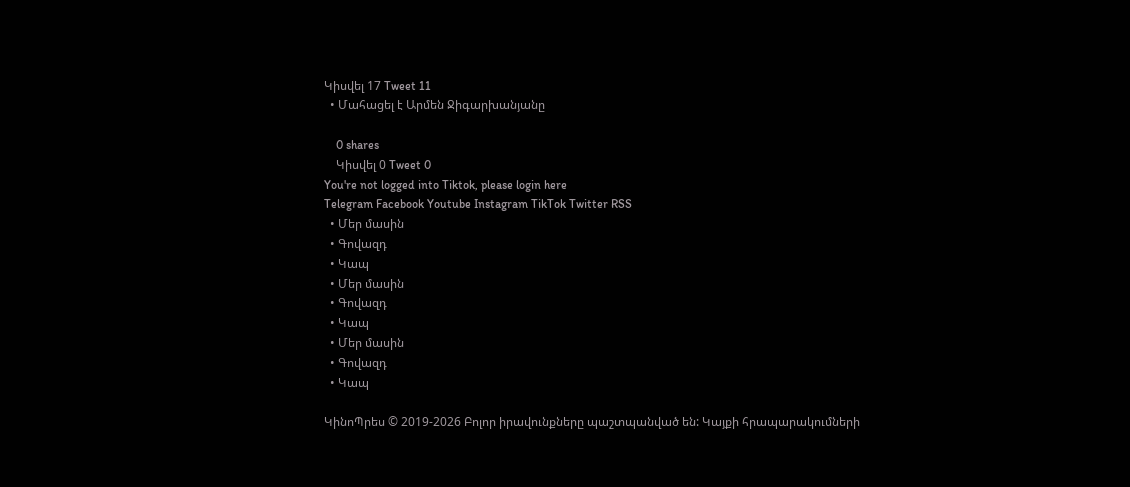Կիսվել 17 Tweet 11
  • Մահացել է Արմեն Ջիգարխանյանը

    0 shares
    Կիսվել 0 Tweet 0
You're not logged into Tiktok, please login here
Telegram Facebook Youtube Instagram TikTok Twitter RSS
  • Մեր մասին
  • Գովազդ
  • Կապ
  • Մեր մասին
  • Գովազդ
  • Կապ
  • Մեր մասին
  • Գովազդ
  • Կապ

ԿինոՊրես © 2019-2026 Բոլոր իրավունքները պաշտպանված են: Կայքի հրապարակումների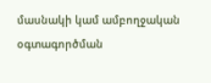մասնակի կամ ամբողջական օգտագործման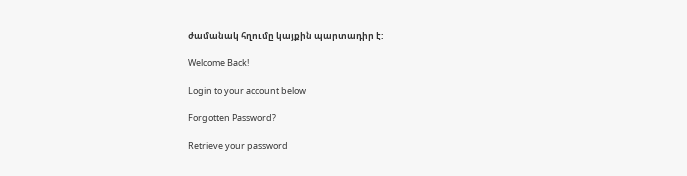ժամանակ հղումը կայքին պարտադիր է:

Welcome Back!

Login to your account below

Forgotten Password?

Retrieve your password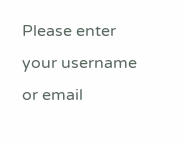Please enter your username or email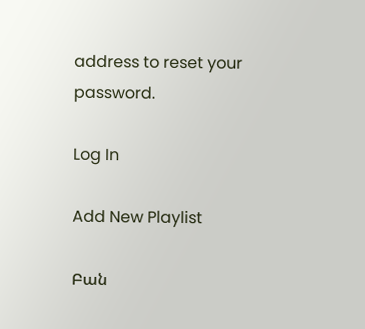address to reset your password.

Log In

Add New Playlist

Բան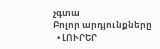չգտա
Բոլոր արդյունքները
  • ԼՈՒՐԵՐ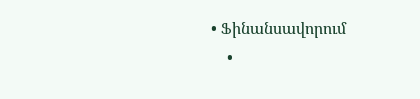• Ֆինանսավորում
    •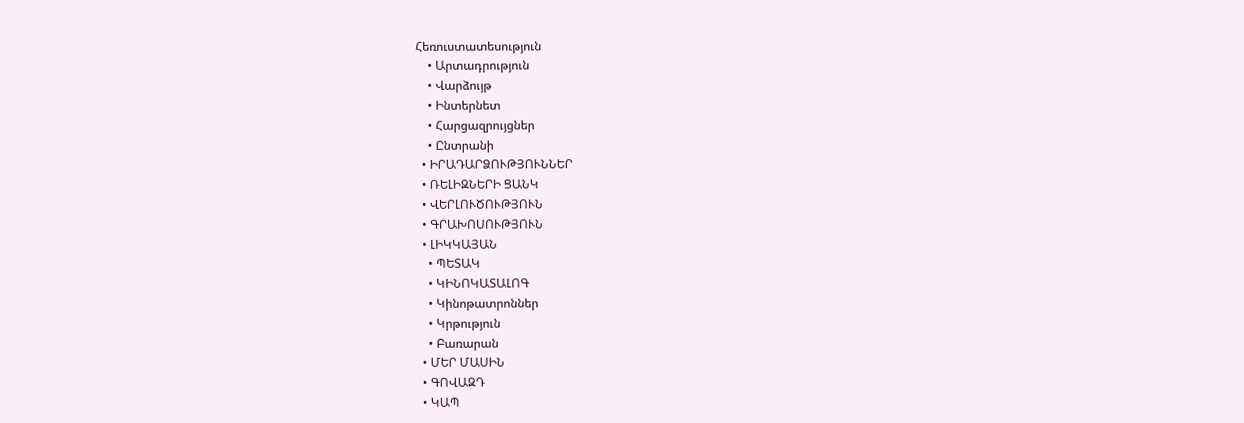Հեռուստատեսություն
    • Արտադրություն
    • Վարձույթ
    • Ինտերնետ
    • Հարցազրույցներ
    • Ընտրանի
  • ԻՐԱԴԱՐՁՈՒԹՅՈՒՆՆԵՐ
  • ՌԵԼԻԶՆԵՐԻ ՑԱՆԿ
  • ՎԵՐԼՈՒԾՈՒԹՅՈՒՆ
  • ԳՐԱԽՈՍՈՒԹՅՈՒՆ
  • ԼԻԿԿԱՅԱՆ
    • ՊԵՏԱԿ
    • ԿԻՆՈԿԱՏԱԼՈԳ
    • Կինոթատրոններ
    • Կրթություն
    • Բառարան
  • ՄԵՐ ՄԱՍԻՆ
  • ԳՈՎԱԶԴ
  • ԿԱՊ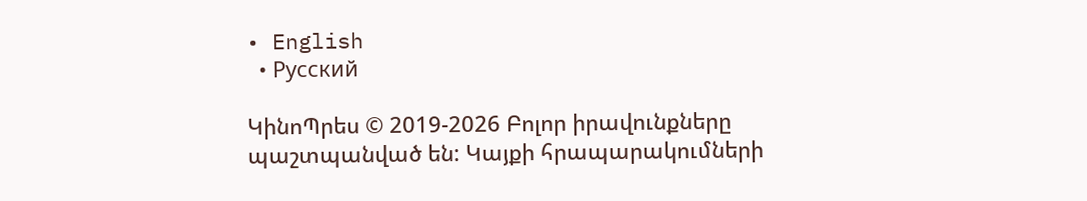• English
  • Русский

ԿինոՊրես © 2019-2026 Բոլոր իրավունքները պաշտպանված են: Կայքի հրապարակումների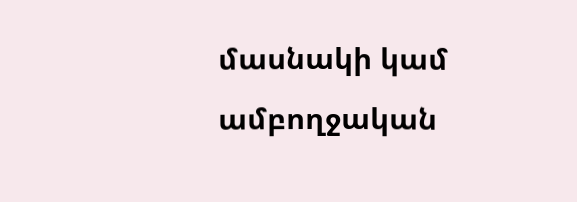մասնակի կամ ամբողջական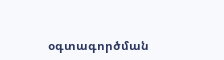օգտագործման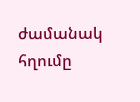ժամանակ հղումը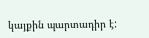կայքին պարտադիր է: